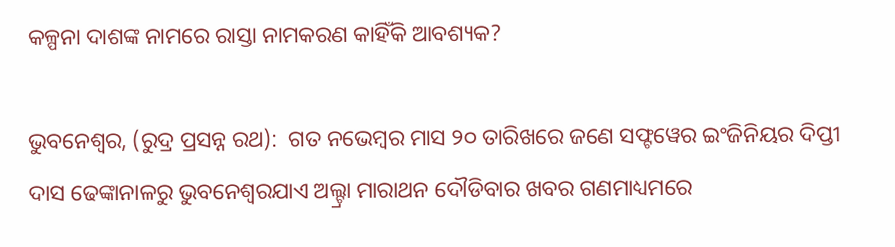କଳ୍ପନା ଦାଶଙ୍କ ନାମରେ ରାସ୍ତା ନାମକରଣ କାହିଁକି ଆବଶ୍ୟକ?

ଭୁବନେଶ୍ୱର, (ରୁଦ୍ର ପ୍ରସନ୍ନ ରଥ):  ଗତ ନଭେମ୍ବର ମାସ ୨୦ ତାରିଖରେ ଜଣେ ସଫ୍ଟୱେର ଇଂଜିନିୟର ଦିପ୍ତୀ ଦାସ ଢେଙ୍କାନାଳରୁ ଭୁବନେଶ୍ୱରଯାଏ ଅଲ୍ଟ୍ରା ମାରାଥନ ଦୌଡିବାର ଖବର ଗଣମାଧ୍ୟମରେ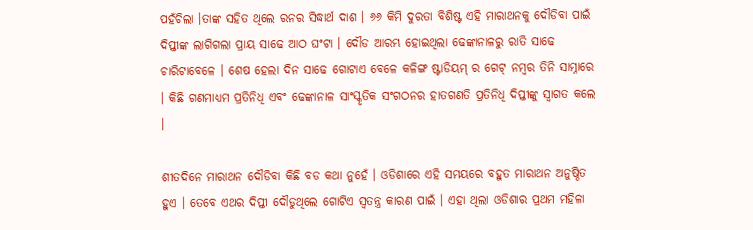ପହଁଚିଲା ।ତାଙ୍କ ସହିତ ଥିଲେ ରନର ସିଦ୍ଧାର୍ଥ ଦାଶ । ୬୬ କିମି ଦୁରତା ବିଶିଷ୍ଟ ଏହି ମାରାଥନକୁ ଦୌଡିବା ପାଇଁ ଦିପ୍ତୀଙ୍କ ଲାଗିଗଲା ପ୍ରାୟ ସାଢେ ଆଠ ଘଂଟା । ଦୌଡ ଆରମ୍ଭ ହୋଇଥିଲା ଢେଙ୍କାନାଳରୁ ରାତି ସାଢେ ଚାରିଟାବେଳେ । ଶେଷ ହେଲା ଦିନ ସାଢେ ଗୋଟାଏ ବେଳେ କଳିଙ୍ଗ ଷ୍ଟାଡିୟମ୍ ର ଗେଟ୍ ନମ୍ବର ତିନି ସାମ୍ନାରେ । କିଛି ଗଣମାଧ୍ୟମ ପ୍ରତିନିଧି ଏବଂ ଢେଙ୍କାନାଳ ସାଂସ୍କୃତିକ ସଂଗଠନର ହାତଗଣତି ପ୍ରତିନିଧି ଦିପ୍ତୀଙ୍କୁ ସ୍ୱାଗତ କଲେ ।

ଶୀତଦିନେ ମାରାଥନ ଦୌଡିବା କିଛି ବଡ କଥା ନୁହେଁ । ଓଡିଶାରେ ଏହି ସମୟରେ ବହୁତ ମାରାଥନ ଅନୁଷ୍ଠିତ ହୁଏ । ତେବେ ଏଥର ଦିପ୍ତୀ ଦୌଡୁଥିଲେ ଗୋଟିଏ ସ୍ୱତନ୍ତ୍ର କାରଣ ପାଇଁ । ଏହା ଥିଲା ଓଡିଶାର ପ୍ରଥମ ମହିଳା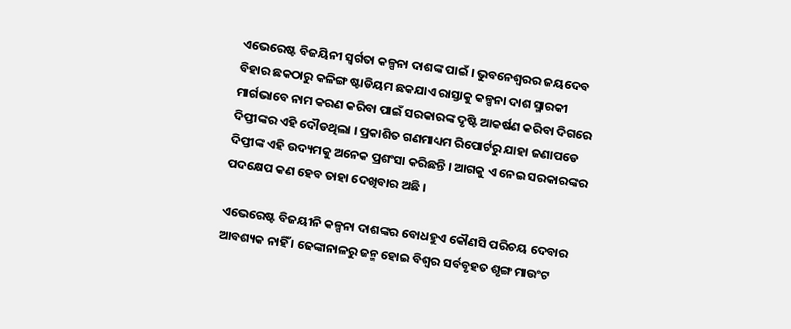ଏଭେରେଷ୍ଟ ବିଜୟିନୀ ସ୍ୱର୍ଗତା କଳ୍ପନା ଦାଶଙ୍କ ପାଇଁ । ଭୁବନେଶ୍ୱରର ଜୟଦେବ ବିହାର ଛକଠାରୁ କଳିଙ୍ଗ ଷ୍ଟାଡିୟମ ଛକଯାଏ ରାସ୍ତାକୁ କଳ୍ପନା ଦାଶ ସ୍ମାରକୀ ମାର୍ଗଭାବେ ନାମ କରଣ କରିବା ପାଇଁ ସରକାରଙ୍କ ଦୃଷ୍ଟି ଆକର୍ଷଣ କରିବା ଦିଗରେ ଦିପ୍ତୀଙ୍କର ଏହି ଦୌଡଥିଲା । ପ୍ରକାଶିତ ଗଣମାଧ୍ୟମ ରିପୋର୍ଟରୁ ଯାହା ଜଣାପଡେ ଦିପ୍ତୀଙ୍କ ଏହି ଉଦ୍ୟମକୁ ଅନେକ ପ୍ରଶଂସା କରିଛନ୍ତି । ଆଗକୁ ଏ ନେଇ ସରକାରଙ୍କର ପଦକ୍ଷେପ କଣ ହେବ ତାହା ଦେଖିବାର ଅଛି ।

ଏଭେରେଷ୍ଟ ବିଜୟୀନି କଳ୍ପନା ଦାଶଙ୍କର ବୋଧହୁଏ କୌଣସି ପରିଚୟ ଦେବାର ଆବଶ୍ୟକ ନାହିଁ । ଢେଙ୍କାନାଳରୁ ଜନ୍ମ ହୋଇ ବିଶ୍ୱର ସର୍ବବୃହତ ଶୃଙ୍ଗ ମାଉଂଟ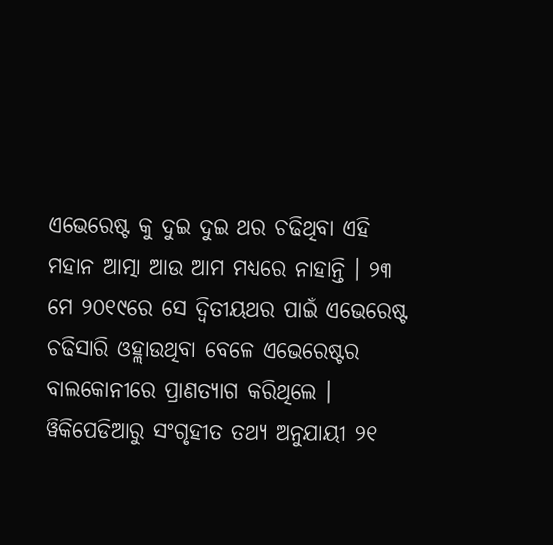ଏଭେରେଷ୍ଟ କୁ ଦୁଇ ଦୁଇ ଥର ଚଢିଥିବା ଏହି ମହାନ ଆତ୍ମା ଆଉ ଆମ ମଧ୍ୟରେ ନାହାନ୍ତି । ୨୩ ମେ ୨୦୧୯ରେ ସେ ଦ୍ୱିତୀୟଥର ପାଇଁ ଏଭେରେଷ୍ଟ ଚଢିସାରି ଓହ୍ଲାଉଥିବା ବେଳେ ଏଭେରେଷ୍ଟର ବାଲକୋନୀରେ ପ୍ରାଣତ୍ୟାଗ କରିଥିଲେ । ୱିକିପେଡିଆରୁ ସଂଗୃହୀତ ତଥ୍ୟ ଅନୁଯାୟୀ ୨୧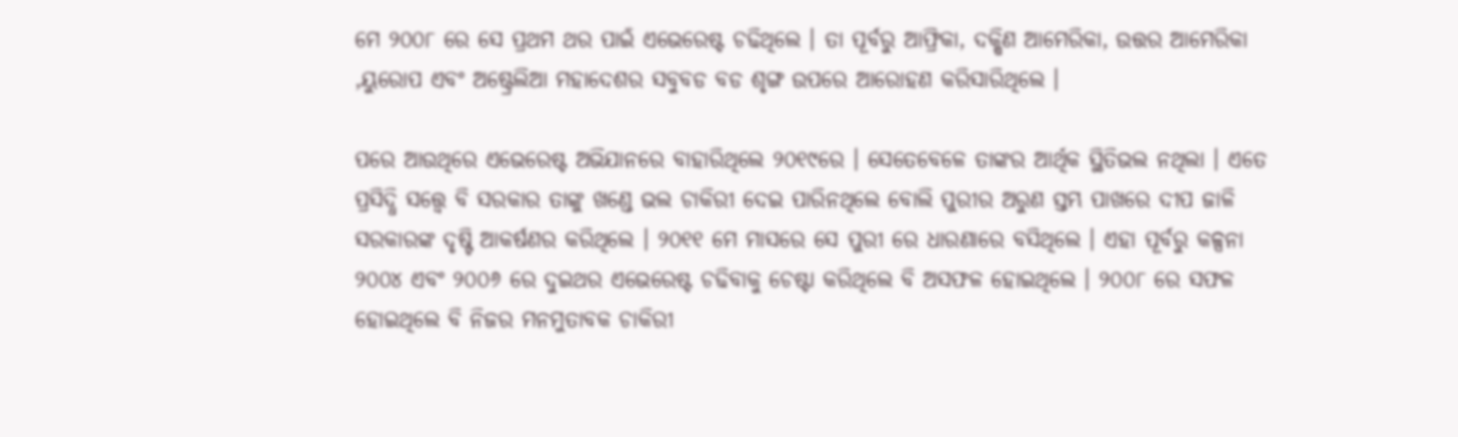ମେ ୨୦୦୮ ରେ ସେ ପ୍ରଥମ ଥର ପାଇଁ ଏଭେରେଷ୍ଟ ଚଢିଥିଲେ । ତା ପୂର୍ବରୁ ଆଫ୍ରିକା, ଦକ୍ଷିଣ ଆମେରିକା, ଉତ୍ତର ଆମେରିକା ,ୟୁରୋପ ଏବଂ ଅଷ୍ଟ୍ରେଲିଆ ମହାଦେଶର ସବୁବଡ ବଡ ଶୃଙ୍ଗ ଉପରେ ଆରୋହଣ କରିସାରିଥିଲେ ।

ପରେ ଆଉଥିରେ ଏଭେରେଷ୍ଟ ଅଭିଯାନରେ ବାହାରିଥିଲେ ୨୦୧୯ରେ । ସେତେବେଳେ ତାଙ୍କର ଆର୍ଥିକ ସ୍ଥିତିଭଲ ନଥିଲା । ଏତେ ପ୍ରସିଦ୍ଧି ସତ୍ତ୍ୱେ ବି ସରକାର ତାଙ୍କୁ ଖଣ୍ଡେ ଭଲ ଚାକିରୀ ଦେଇ ପାରିନଥିଲେ ବୋଲି ପୁରୀର ଅରୁଣ ସ୍ତମ୍ଭ ପାଖରେ ଦୀପ ଜାଳି ସରକାରଙ୍କ ଦୃଷ୍ଟି ଆକର୍ଷଣର କରିଥିଲେ । ୨୦୧୧ ମେ ମାସରେ ସେ ପୁରୀ ରେ ଧାରଣାରେ ବସିଥିଲେ । ଏହା ପୂର୍ବରୁ କଳ୍ପନା ୨୦୦୪ ଏବଂ ୨୦୦୬ ରେ ଦୁଇଥର ଏଭେରେଷ୍ଟ ଚଢିବାକୁ ଚେଷ୍ଟା କରିଥିଲେ ବି ଅସଫଳ ହୋଇଥିଲେ । ୨୦୦୮ ରେ ସଫଳ ହୋଇଥିଲେ ବି ନିଜର ମନମୁତାବକ ଚାକିରୀ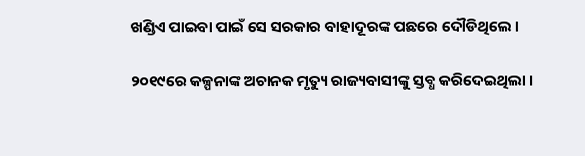ଖଣ୍ଡିଏ ପାଇବା ପାଇଁ ସେ ସରକାର ବାହାଦୂରଙ୍କ ପଛରେ ଦୌଡିଥିଲେ ।

୨୦୧୯ରେ କଳ୍ପନାଙ୍କ ଅଚାନକ ମୃତ୍ୟୁ ରାଜ୍ୟବାସୀଙ୍କୁ ସ୍ତବ୍ଧ କରିଦେଇଥିଲା ।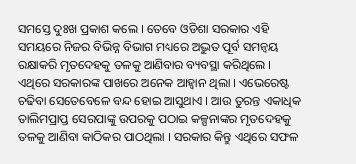ସମସ୍ତେ ଦୁଃଖ ପ୍ରକାଶ କଲେ । ତେବେ ଓଡିଶା ସରକାର ଏହି ସମୟରେ ନିଜର ବିଭିନ୍ନ ବିଭାଗ ମଧ୍ୟରେ ଅଦ୍ଭୁତ ପୂର୍ବ ସମନ୍ୱୟ ରକ୍ଷାକରି ମୃତଦେହକୁ ତଳକୁ ଆଣିବାର ବ୍ୟବସ୍ଥା କରିଥିଲେ । ଏଥିରେ ସରକାରଙ୍କ ପାଖରେ ଅନେକ ଆହ୍ୱାନ ଥିଲା । ଏଭେରେଷ୍ଟ ଚଢିବା ସେତେବେଳେ ବନ୍ଦ ହୋଇ ଆସୁଥାଏ । ଆଉ ତୁରନ୍ତ ଏକାଧିକ ତାଲିମପ୍ରାପ୍ତ ସେରପାଙ୍କୁ ଉପରକୁ ପଠାଇ କଳ୍ପନାଙ୍କର ମୃତଦେହକୁ ତଳକୁ ଆଣିବା କାଠିକର ପାଠଥିଲା । ସରକାର କିନ୍ତୁ ଏଥିରେ ସଫଳ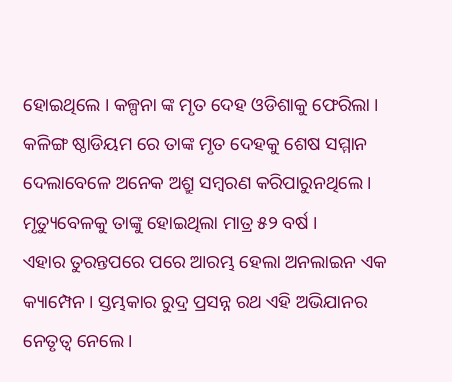ହୋଇଥିଲେ । କଳ୍ପନା ଙ୍କ ମୃତ ଦେହ ଓଡିଶାକୁ ଫେରିଲା । କଳିଙ୍ଗ ଷ୍ଠାଡିୟମ ରେ ତାଙ୍କ ମୃତ ଦେହକୁ ଶେଷ ସମ୍ମାନ ଦେଲାବେଳେ ଅନେକ ଅଶ୍ରୁ ସମ୍ବରଣ କରିପାରୁନଥିଲେ । ମୃତ୍ୟୁବେଳକୁ ତାଙ୍କୁ ହୋଇଥିଲା ମାତ୍ର ୫୨ ବର୍ଷ ।
ଏହାର ତୁରନ୍ତପରେ ପରେ ଆରମ୍ଭ ହେଲା ଅନଲାଇନ ଏକ କ୍ୟାମ୍ପେନ । ସ୍ତମ୍ଭକାର ରୁଦ୍ର ପ୍ରସନ୍ନ ରଥ ଏହି ଅଭିଯାନର ନେତୃତ୍ୱ ନେଲେ ।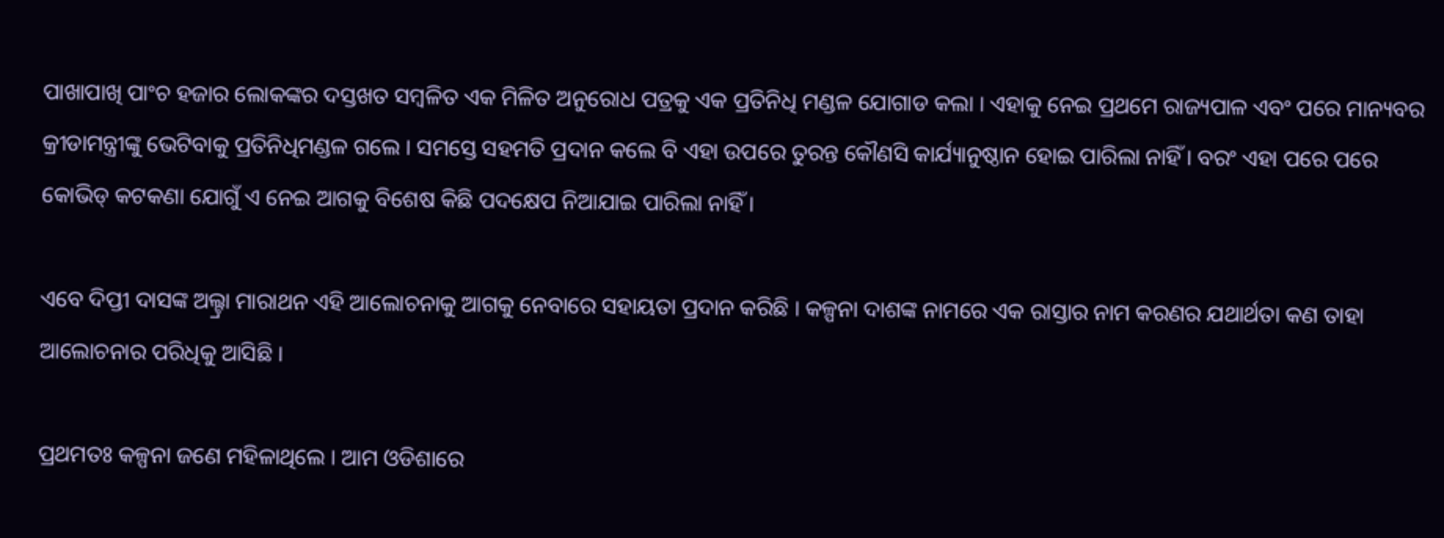ପାଖାପାଖି ପାଂଚ ହଜାର ଲୋକଙ୍କର ଦସ୍ତଖତ ସମ୍ବଳିତ ଏକ ମିଳିତ ଅନୁରୋଧ ପତ୍ରକୁ ଏକ ପ୍ରତିନିଧି ମଣ୍ଡଳ ଯୋଗାଡ କଲା । ଏହାକୁ ନେଇ ପ୍ରଥମେ ରାଜ୍ୟପାଳ ଏବଂ ପରେ ମାନ୍ୟବର କ୍ରୀଡାମନ୍ତ୍ରୀଙ୍କୁ ଭେଟିବାକୁ ପ୍ରତିନିଧିମଣ୍ଡଳ ଗଲେ । ସମସ୍ତେ ସହମତି ପ୍ରଦାନ କଲେ ବି ଏହା ଉପରେ ତୁରନ୍ତ କୌଣସି କାର୍ଯ୍ୟାନୁଷ୍ଠାନ ହୋଇ ପାରିଲା ନାହିଁ । ବରଂ ଏହା ପରେ ପରେ କୋଭିଡ୍ କଟକଣା ଯୋଗୁଁ ଏ ନେଇ ଆଗକୁ ବିଶେଷ କିଛି ପଦକ୍ଷେପ ନିଆଯାଇ ପାରିଲା ନାହିଁ ।

ଏବେ ଦିପ୍ତୀ ଦାସଙ୍କ ଅଲ୍ଟ୍ରା ମାରାଥନ ଏହି ଆଲୋଚନାକୁ ଆଗକୁ ନେବାରେ ସହାୟତା ପ୍ରଦାନ କରିଛି । କଳ୍ପନା ଦାଶଙ୍କ ନାମରେ ଏକ ରାସ୍ତାର ନାମ କରଣର ଯଥାର୍ଥତା କଣ ତାହା ଆଲୋଚନାର ପରିଧିକୁ ଆସିଛି ।

ପ୍ରଥମତଃ କଳ୍ପନା ଜଣେ ମହିଳାଥିଲେ । ଆମ ଓଡିଶାରେ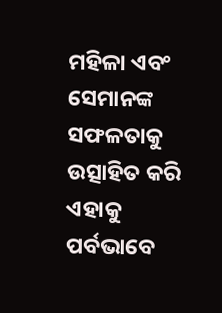ମହିଳା ଏବଂ ସେମାନଙ୍କ ସଫଳତାକୁ ଉତ୍ସାହିତ କରି ଏହାକୁ ପର୍ବଭାବେ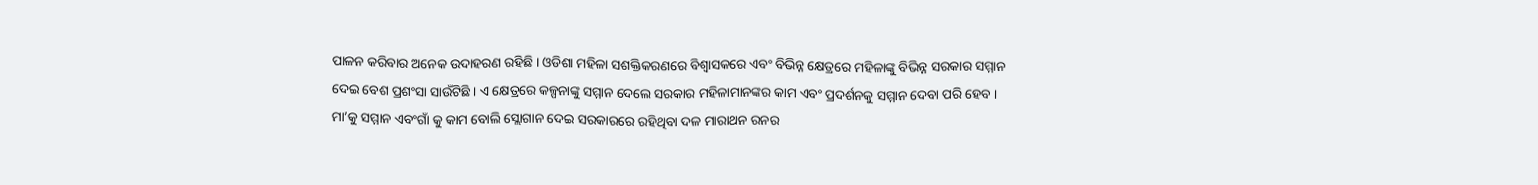ପାଳନ କରିବାର ଅନେକ ଉଦାହରଣ ରହିଛି । ଓଡିଶା ମହିଳା ସଶକ୍ତିକରଣରେ ବିଶ୍ୱାସକରେ ଏବଂ ବିଭିନ୍ନ କ୍ଷେତ୍ରରେ ମହିଳାଙ୍କୁ ବିଭିନ୍ନ ସରକାର ସମ୍ମାନ ଦେଇ ବେଶ ପ୍ରଶଂସା ସାଉଁଟିଛି । ଏ କ୍ଷେତ୍ରରେ କଳ୍ପନାଙ୍କୁ ସମ୍ମାନ ଦେଲେ ସରକାର ମହିଳାମାନଙ୍କର କାମ ଏବଂ ପ୍ରଦର୍ଶନକୁ ସମ୍ମାନ ଦେବା ପରି ହେବ । ମା’କୁ ସମ୍ମାନ ଏବଂଗାଁ କୁ କାମ ବୋଲି ସ୍ଲୋଗାନ ଦେଇ ସରକାରରେ ରହିଥିବା ଦଳ ମାରାଥନ ରନର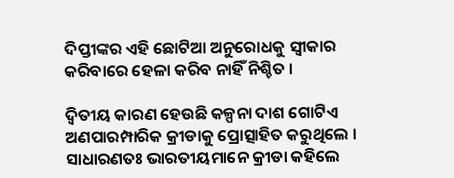ଦିପ୍ତୀଙ୍କର ଏହି ଛୋଟିଆ ଅନୁରୋଧକୁ ସ୍ୱୀକାର କରିବାରେ ହେଳା କରିବ ନାହିଁ ନିଶ୍ଚିତ ।

ଦ୍ୱିତୀୟ କାରଣ ହେଉଛି କଳ୍ପନା ଦାଶ ଗୋଟିଏ ଅଣପାରମ୍ପାରିକ କ୍ରୀଡାକୁ ପ୍ରୋତ୍ସାହିତ କରୁଥିଲେ । ସାଧାରଣତଃ ଭାରତୀୟମାନେ କ୍ରୀଡା କହିଲେ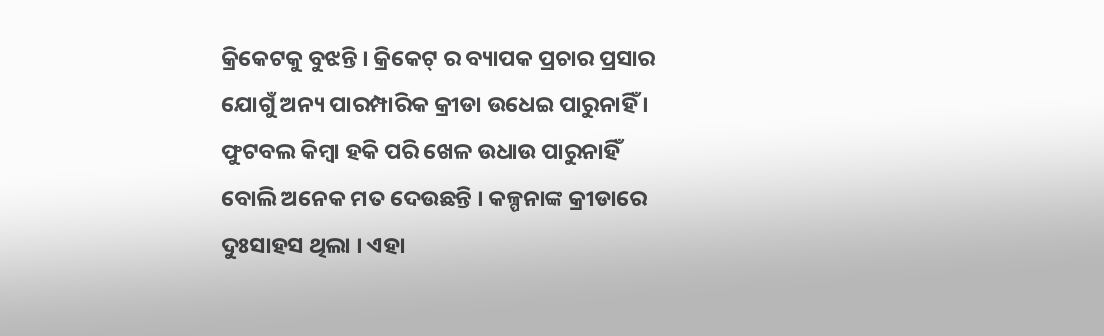କ୍ରିକେଟକୁ ବୁଝନ୍ତି । କ୍ରିକେଟ୍ ର ବ୍ୟାପକ ପ୍ରଚାର ପ୍ରସାର ଯୋଗୁଁ ଅନ୍ୟ ପାରମ୍ପାରିକ କ୍ରୀଡା ଉଧେଇ ପାରୁନାହିଁ । ଫୁଟବଲ କିମ୍ବା ହକି ପରି ଖେଳ ଉଧାଉ ପାରୁନାହିଁ ବୋଲି ଅନେକ ମତ ଦେଉଛନ୍ତି । କଳ୍ପନାଙ୍କ କ୍ରୀଡାରେ ଦୁଃସାହସ ଥିଲା । ଏହା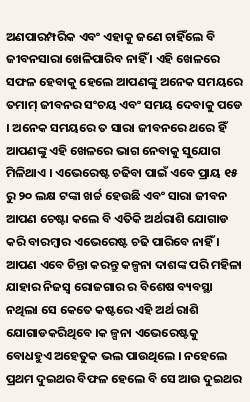ଅଣପାରମ୍ପରିକ ଏବଂ ଏହାକୁ ଜଣେ ଚାହିଁଲେ ବି ଜୀବନସାରା ଖେଳିପାରିବ ନାହିଁ । ଏହି ଖେଳରେ ସଫଳ ହେବାକୁ ହେଲେ ଆପଣଙ୍କୁ ଅନେକ ସମୟରେ ତମାମ୍ ଜୀବନର ସଂଚୟ ଏବଂ ସମୟ ଦେବାକୁ ପଡେ । ଅନେକ ସମୟରେ ତ ସାରା ଜୀବନରେ ଥରେ ହିଁ ଆପଣଙ୍କୁ ଏହି ଖେଳରେ ଭାଗ ନେବାକୁ ସୁଯୋଗ ମିଳିଥାଏ । ଏଭେରେଷ୍ଟ ଚଢିବା ପାଇଁ ଏବେ ପ୍ରାୟ ୧୫ ରୁ ୨୦ ଲକ୍ଷ ଟଙ୍କା ଖର୍ଚ୍ଚ ହେଉଛି ଏବଂ ସାରା ଜୀବନ ଆପଣ ଚେଷ୍ଟା କଲେ ବି ଏତିକି ଅର୍ଥରାଶି ଯୋଗାଡ କରି ବାରମ୍ବାର ଏଭେରେଷ୍ଟ ଚଢି ପାରିବେ ନାହିଁ । ଆପଣ ଏବେ ଚିନ୍ତା କରନ୍ତୁ କଳ୍ପନା ଦାଶଙ୍କ ପରି ମହିଳା ଯାହାର ନିଜସ୍ୱ ରୋଜଗାର ର ବିଶେଷ ବ୍ୟବସ୍ଥା ନଥିଲା ସେ କେତେ କଷ୍ଟରେ ଏହି ଅର୍ଥ ରାଶି ଯୋଗାଡକରିଥିବେ ।କ ଳ୍ପନା ଏଭେରେଷ୍ଟକୁ ବୋଧହୁଏ ଅହେତୁକ ଭଲ ପାଉଥିଲେ । ନହେଲେ ପ୍ରଥମ ଦୁଇଥର ବିଫଳ ହେଲେ ବି ସେ ଆଉ ଦୁଇଥର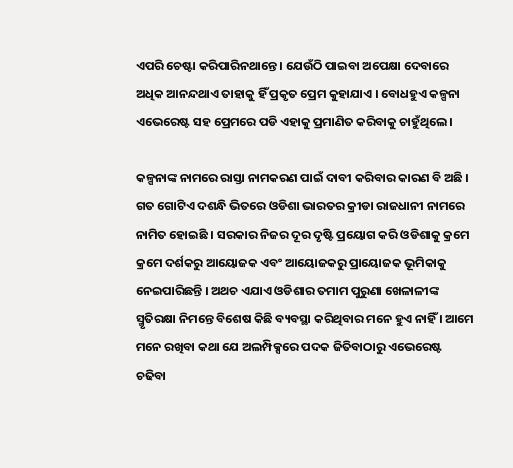ଏପରି ଚେଷ୍ଟା କରିପାରିନଥାନ୍ତେ । ଯେଉଁଠି ପାଇବା ଅପେକ୍ଷା ଦେବାରେ ଅଧିକ ଆନନ୍ଦଥାଏ ତାହାକୁ ହିଁ ପ୍ରକୃତ ପ୍ରେମ କୁହାଯାଏ । ବୋଧହୁଏ କଳ୍ପନା ଏଭେରେଷ୍ଟ ସହ ପ୍ରେମରେ ପଡି ଏହାକୁ ପ୍ରମାଣିତ କରିବାକୁ ଚାହୁଁଥିଲେ ।

କଳ୍ପନାଙ୍କ ନାମରେ ରାସ୍ତା ନାମକରଣ ପାଇଁ ଦାବୀ କରିବାର କାରଣ ବି ଅଛି । ଗତ ଗୋଟିଏ ଦଶନ୍ଧି ଭିତରେ ଓଡିଶା ଭାରତର କ୍ରୀଡା ରାଜଧାନୀ ନାମରେ ନାମିତ ହୋଇଛି । ସରକାର ନିଜର ଦୂର ଦୃଷ୍ଟି ପ୍ରୟୋଗ କରି ଓଡିଶାକୁ କ୍ରମେ କ୍ରମେ ଦର୍ଶକରୁ ଆୟୋଜକ ଏବଂ ଆୟୋଜକରୁ ପ୍ରାୟୋଜକ ଭୂମିକାକୁ ନେଇପାରିଛନ୍ତି । ଅଥଚ ଏଯାଏ ଓଡିଶାର ତମାମ ପୁରୁଣା ଖେଳାଳୀଙ୍କ ସ୍ମୃତିରକ୍ଷା ନିମନ୍ତେ ବିଶେଷ କିଛି ବ୍ୟବସ୍ଥା କରିଥିବାର ମନେ ହୁଏ ନାହିଁ । ଆମେ ମନେ ରଖିବା କଥା ଯେ ଅଲମ୍ପିକ୍ସରେ ପଦକ ଜିତିବାଠାରୁ ଏଭେରେଷ୍ଟ ଚଢିବା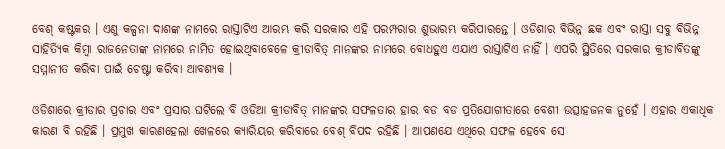ବେଶ୍ କଷ୍ଟକର । ଏଣୁ କଳ୍ପନା ଦାଶଙ୍କ ନାମରେ ରାସ୍ତାଟିଏ ଆରମ୍ଭ କରି ସରକାର ଏହି ପରମ୍ପରାର ଶୁଭାରମ୍ଭ କରିପାରନ୍ତେ । ଓଡିଶାର ବିଭିନ୍ନ ଛକ ଏବଂ ରାସ୍ତା ସବୁ ବିଭିନ୍ନ ସାହିତ୍ୟିକ କିମ୍ବା ରାଜନେତାଙ୍କ ନାମରେ ନାମିତ ହୋଇଥିବାବେଳେ କ୍ରୀଡାବିତ୍ ମାନଙ୍କର ନାମରେ ବୋଧହୁଏ ଏଯାଏ ରାସ୍ତାଟିଏ ନାହିଁ । ଏପରି ସ୍ଥିତିରେ ସରକାର କ୍ରୀଡାବିତଙ୍କୁ ସମ୍ମାନୀତ କରିବା ପାଇଁ ଚେଷ୍ଟା କରିବା ଆବଶ୍ୟକ ।

ଓଡିଶାରେ କ୍ରୀଡାର ପ୍ରଚାର ଏବଂ ପ୍ରସାର ଘଟିଲେ ବି ଓଡିଆ କ୍ରୀଡାବିତ୍ ମାନଙ୍କର ସଫଳତାର ହାର ବଡ ବଡ ପ୍ରତିଯୋଗୀତାରେ ବେଶୀ ଉତ୍ସାହଜନକ ନୁହେଁ । ଏହାର ଏକାଧିକ କାରଣ ବି ରହିଛି । ପ୍ରମୁଖ କାରଣହେଲା ଖେଳରେ କ୍ୟାରିୟର କରିବାରେ ବେଶ୍ ବିପଦ ରହିଛି । ଆପଣଯେ ଏଥିରେ ସଫଳ ହେବେ ସେ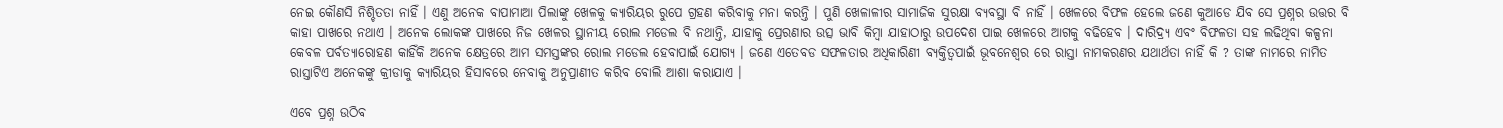ନେଇ କୌଣସି ନିଶ୍ଚିତତା ନାହିଁ । ଏଣୁ ଅନେକ ବାପାମାଆ ପିଲାଙ୍କୁ ଖେଳକୁ କ୍ୟାରିୟର ରୁପେ ଗ୍ରହଣ କରିବାକୁ ମନା କରନ୍ତି । ପୁଣି ଖେଳାଳୀର ସାମାଜିକ ସୁରକ୍ଷା ବ୍ୟବସ୍ଥା ବି ନାହିଁ । ଖେଳରେ ବିଫଳ ହେଲେ ଜଣେ କୁଆଡେ ଯିବ ସେ ପ୍ରଶ୍ନର ଉତ୍ତର ବି କାହା ପାଖରେ ନଥାଏ । ଅନେକ ଲୋକଙ୍କ ପାଖରେ ନିଜ ଖେଳର ସ୍ଥାନୀୟ ରୋଲ ମଡେଲ ବି ନଥାନ୍ତି, ଯାହାକୁ ପ୍ରେରଣାର ଉତ୍ସ ଭାବି କିମ୍ବା ଯାହାଠାରୁ ଉପଦେଶ ପାଇ ଖେଳରେ ଆଗକୁ ବଢିହେବ । ଦାରିଦ୍ର‌୍ୟ ଏବଂ ବିଫଳତା ସହ ଲଢିଥିବା କଳ୍ପନା କେବଳ ପର୍ବତ୍ୟାରୋହଣ କାହିଁକି ଅନେକ କ୍ଷେତ୍ରରେ ଆମ ସମସ୍ତଙ୍କର ରୋଲ ମଡେଲ ହେବାପାଇଁ ଯୋଗ୍ୟ । ଜଣେ ଏତେବଡ ସଫଳତାର ଅଧିକାରିଣୀ ବ୍ୟକ୍ତିତ୍ୱପାଇଁ ଭୂବନେଶ୍ୱର ରେ ରାସ୍ତା ନାମକରଣର ଯଥାର୍ଥତା ନାହିଁ କି ? ତାଙ୍କ ନାମରେ ନାମିତ ରାସ୍ତାଟିଏ ଅନେକଙ୍କୁ କ୍ରୀଡାକୁ କ୍ୟାରିୟର ହିସାବରେ ନେବାକୁ ଅନୁପ୍ରାଣୀତ କରିବ ବୋଲି ଆଶା କରାଯାଏ ।

ଏବେ ପ୍ରଶ୍ନ ଉଠିବ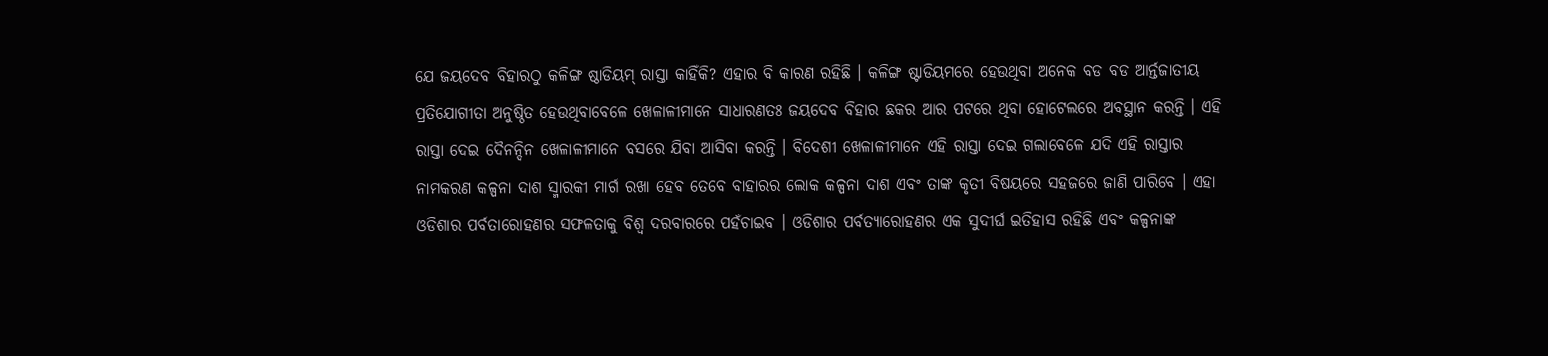ଯେ ଜୟଦେବ ବିହାରଠୁ କଳିଙ୍ଗ ଷ୍ଠାଡିୟମ୍ ରାସ୍ତା କାହିଁକି? ଏହାର ବି କାରଣ ରହିଛି । କଳିଙ୍ଗ ଷ୍ଟାଡିୟମରେ ହେଉଥିବା ଅନେକ ବଡ ବଡ ଆର୍ନ୍ତଜାତୀୟ ପ୍ରତିଯୋଗୀତା ଅନୁଷ୍ଠିତ ହେଉଥିବାବେଳେ ଖେଳାଳୀମାନେ ସାଧାରଣତଃ ଜୟଦେବ ବିହାର ଛକର ଆର ପଟରେ ଥିବା ହୋଟେଲରେ ଅବସ୍ଥାନ କରନ୍ତି । ଏହି ରାସ୍ତା ଦେଇ ଦୈନନ୍ଦିନ ଖେଳାଳୀମାନେ ବସରେ ଯିବା ଆସିବା କରନ୍ତି । ବିଦେଶୀ ଖେଳାଳୀମାନେ ଏହି ରାସ୍ତା ଦେଇ ଗଲାବେଳେ ଯଦି ଏହି ରାସ୍ତାର ନାମକରଣ କଳ୍ପନା ଦାଶ ସ୍ମାରକୀ ମାର୍ଗ ରଖା ହେବ ତେବେ ବାହାରର ଲୋକ କଳ୍ପନା ଦାଶ ଏବଂ ତାଙ୍କ କୃତୀ ବିଷୟରେ ସହଜରେ ଜାଣି ପାରିବେ । ଏହା ଓଡିଶାର ପର୍ବତାରୋହଣର ସଫଳତାକୁ ବିଶ୍ୱ ଦରବାରରେ ପହଁଚାଇବ । ଓଡିଶାର ପର୍ବତ୍ୟାରୋହଣର ଏକ ସୁଦୀର୍ଘ ଇତିହାସ ରହିଛି ଏବଂ କଳ୍ପନାଙ୍କ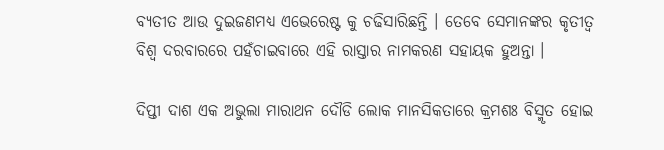ବ୍ୟତୀତ ଆଉ ଦୁଇଜଣମଧ୍ୟ ଏଭେରେଷ୍ଟ କୁ ଚଢିସାରିଛନ୍ତି । ତେବେ ସେମାନଙ୍କର କୃତୀତ୍ୱ ବିଶ୍ୱ ଦରବାରରେ ପହଁଚାଇବାରେ ଏହି ରାସ୍ତାର ନାମକରଣ ସହାୟକ ହୁଅନ୍ତା ।

ଦିପ୍ତୀ ଦାଶ ଏକ ଅଭୁଲା ମାରାଥନ ଦୌଡି ଲୋକ ମାନସିକତାରେ କ୍ରମଶଃ ବିସ୍ମୃତ ହୋଇ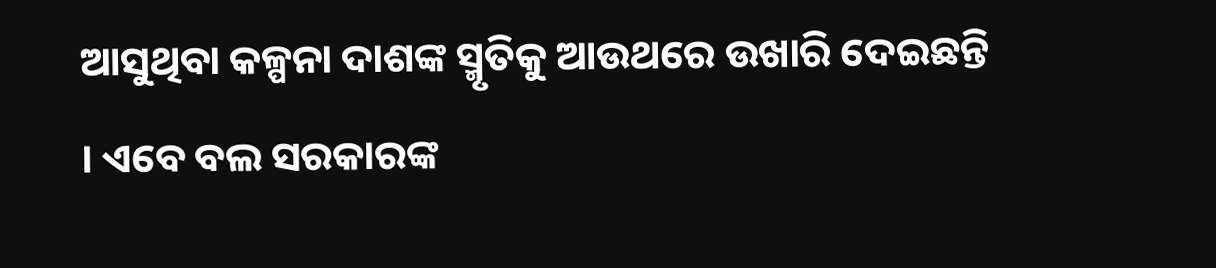ଆସୁଥିବା କଳ୍ପନା ଦାଶଙ୍କ ସ୍ମୃତିକୁ ଆଉଥରେ ଉଖାରି ଦେଇଛନ୍ତି । ଏବେ ବଲ ସରକାରଙ୍କ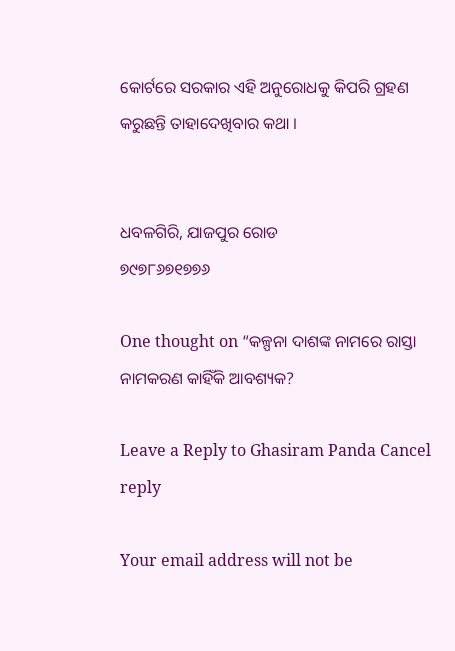କୋର୍ଟରେ ସରକାର ଏହି ଅନୁରୋଧକୁ କିପରି ଗ୍ରହଣ କରୁଛନ୍ତି ତାହାଦେଖିବାର କଥା ।


ଧବଳଗିରି, ଯାଜପୁର ରୋଡ
୭୯୭୮୬୭୧୭୭୬

One thought on “କଳ୍ପନା ଦାଶଙ୍କ ନାମରେ ରାସ୍ତା ନାମକରଣ କାହିଁକି ଆବଶ୍ୟକ?

Leave a Reply to Ghasiram Panda Cancel reply

Your email address will not be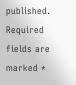published. Required fields are marked *